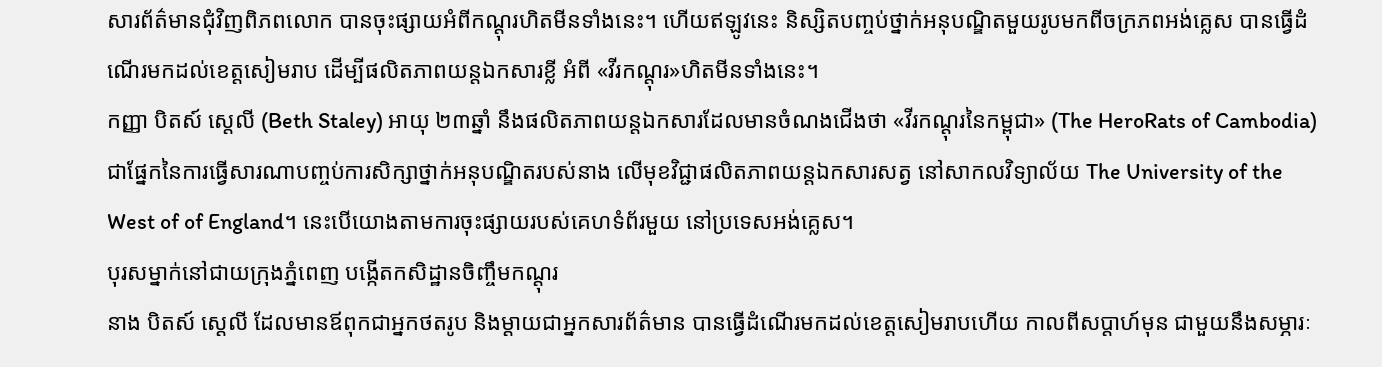សារព័ត៌មានជុំវិញពិភពលោក បានចុះផ្សាយអំពីកណ្ដុរហិតមីនទាំងនេះ។ ហើយឥឡូវនេះ និស្សិតបញ្ចប់ថ្នាក់អនុបណ្ឌិតមួយរូបមកពីចក្រភពអង់គ្លេស បានធ្វើដំណើរមកដល់ខេត្តសៀមរាប ដើម្បីផលិតភាពយន្តឯកសារខ្លី អំពី «វីរកណ្ដុរ»ហិតមីនទាំងនេះ។
កញ្ញា បិតស៍ ស្តេលី (Beth Staley) អាយុ ២៣ឆ្នាំ នឹងផលិតភាពយន្តឯកសារដែលមានចំណងជើងថា «វីរកណ្ដុរនៃកម្ពុជា» (The HeroRats of Cambodia) ជាផ្នែកនៃការធ្វើសារណាបញ្ចប់ការសិក្សាថ្នាក់អនុបណ្ឌិតរបស់នាង លើមុខវិជ្ជាផលិតភាពយន្តឯកសារសត្វ នៅសាកលវិទ្យាល័យ The University of the West of of England។ នេះបើយោងតាមការចុះផ្សាយរបស់គេហទំព័រមួយ នៅប្រទេសអង់គ្លេស។
បុរសម្នាក់នៅជាយក្រុងភ្នំពេញ បង្កើតកសិដ្ឋានចិញ្ចឹមកណ្ដុរ
នាង បិតស៍ ស្តេលី ដែលមានឪពុកជាអ្នកថតរូប និងម្ដាយជាអ្នកសារព័ត៌មាន បានធ្វើដំណើរមកដល់ខេត្តសៀមរាបហើយ កាលពីសប្ដាហ៍មុន ជាមួយនឹងសម្ភារៈ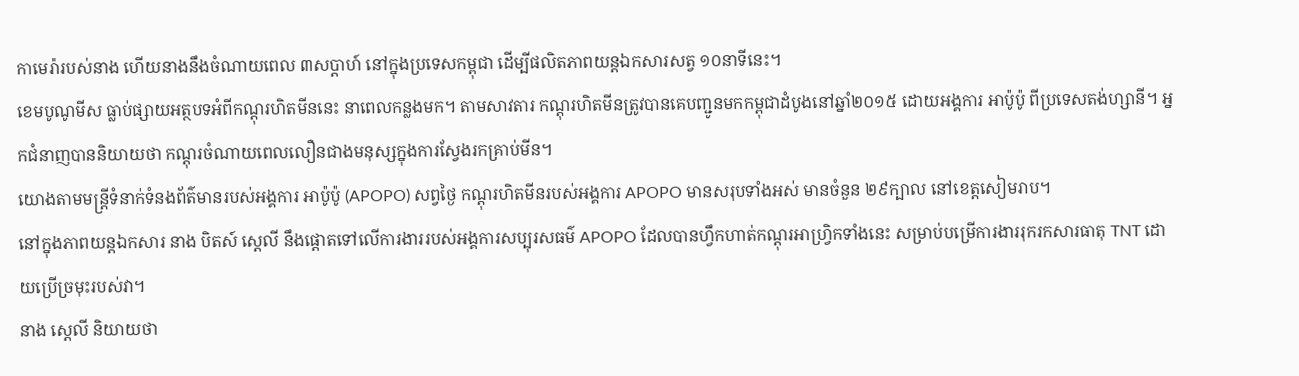កាមេរ៉ារបស់នាង ហើយនាងនឹងចំណាយពេល ៣សប្ដាហ៍ នៅក្នុងប្រទេសកម្ពុជា ដើម្បីផលិតភាពយន្តឯកសារសត្វ ១០នាទីនេះ។
ខេមបូណូមីស ធ្លាប់ផ្សាយអត្ថបទអំពីកណ្ដុរហិតមីននេះ នាពេលកន្លងមក។ តាមសាវតារ កណ្តុរហិតមីនត្រូវបានគេបញ្ជូនមកកម្ពុជាដំបូងនៅឆ្នាំ២០១៥ ដោយអង្គការ អាប៉ូប៉ូ ពីប្រទេសតង់ហ្សានី។ អ្នកជំនាញបាននិយាយថា កណ្តុរចំណាយពេលលឿនជាងមនុស្សក្នុងការស្វែងរកគ្រាប់មីន។
យោងតាមមន្ត្រីទំនាក់ទំនងព័ត៌មានរបស់អង្គការ អាប៉ូប៉ូ (APOPO) សព្វថ្ងៃ កណ្ដុរហិតមីនរបស់អង្គការ APOPO មានសរុបទាំងអស់ មានចំនួន ២៩ក្បាល នៅខេត្តសៀមរាប។
នៅក្នុងភាពយន្តឯកសារ នាង បិតស៍ ស្តេលី នឹងផ្ដោតទៅលើការងាររបស់អង្គការសប្បុរសធម៌ APOPO ដែលបានហ្វឹកហាត់កណ្ដុរអាហ្រ្វិកទាំងនេះ សម្រាប់បម្រើការងាររុករកសារធាតុ TNT ដោយប្រើច្រមុះរបស់វា។
នាង ស្តេលី និយាយថា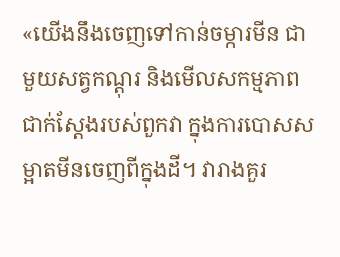«យើងនឹងចេញទៅកាន់ចម្ការមីន ជាមួយសត្វកណ្ដុរ និងមើលសកម្មភាពជាក់ស្ដែងរបស់ពួកវា ក្នុងការបោសសម្អាតមីនចេញពីក្នុងដី។ វារាងគួរ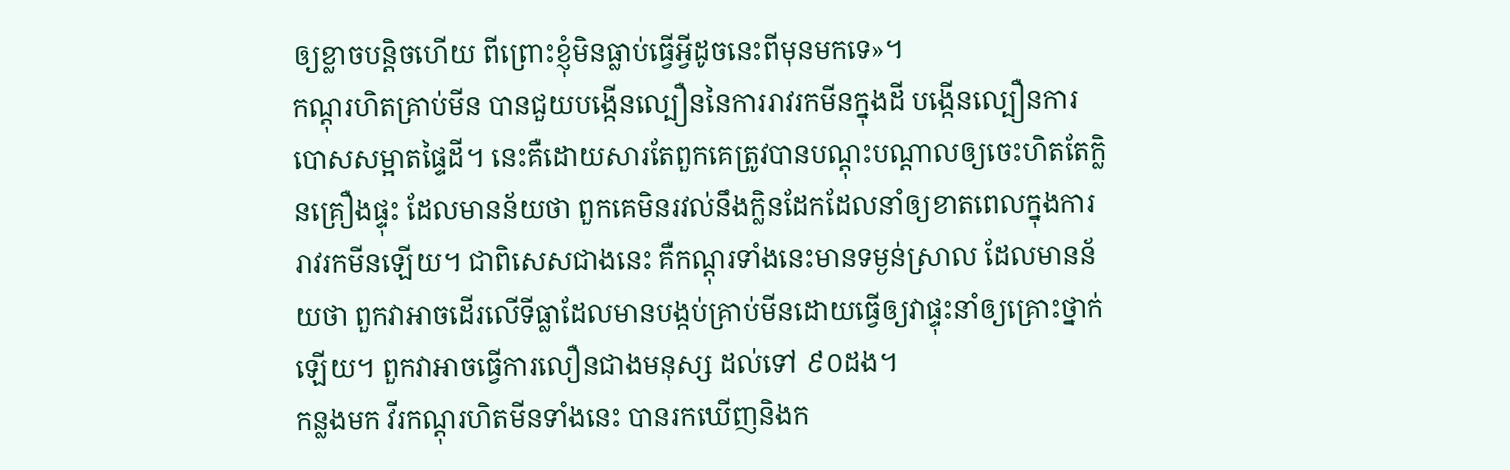ឲ្យខ្លាចបន្តិចហើយ ពីព្រោះខ្ញុំមិនធ្លាប់ធ្វើអ្វីដូចនេះពីមុនមកទេ»។
កណ្តុរហិតគ្រាប់មីន បានជួយបង្កើនល្បឿននៃការរាវរកមីនក្នុងដី បង្កើនល្បឿនការបោសសម្អាតផ្ទៃដី។ នេះគឺដោយសារតែពួកគេត្រូវបានបណ្ដុះបណ្ដាលឲ្យចេះហិតតែក្លិនគ្រឿងផ្ទុះ ដែលមានន័យថា ពួកគេមិនរវល់នឹងក្លិនដែកដែលនាំឲ្យខាតពេលក្នុងការរាវរកមីនឡើយ។ ជាពិសេសជាងនេះ គឺកណ្ដុរទាំងនេះមានទម្ងន់ស្រាល ដែលមានន័យថា ពួកវាអាចដើរលើទីធ្លាដែលមានបង្កប់គ្រាប់មីនដោយធ្វើឲ្យវាផ្ទុះនាំឲ្យគ្រោះថ្នាក់ឡើយ។ ពួកវាអាចធ្វើការលឿនជាងមនុស្ស ដល់ទៅ ៩០ដង។
កន្លងមក វីរកណ្ដុរហិតមីនទាំងនេះ បានរកឃើញនិងក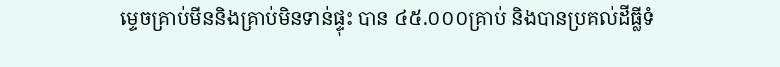ម្ទេចគ្រាប់មីននិងគ្រាប់មិនទាន់ផ្ទុះ បាន ៤៥.០០០គ្រាប់ និងបានប្រគល់ដីធ្លីទំ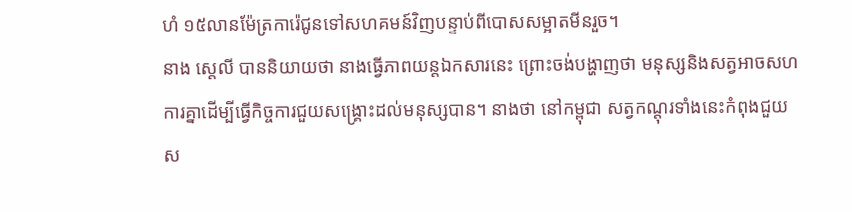ហំ ១៥លានម៉ែត្រការ៉េជូនទៅសហគមន៍វិញបន្ទាប់ពីបោសសម្អាតមីនរួច។
នាង ស្តេលី បាននិយាយថា នាងធ្វើភាពយន្តឯកសារនេះ ព្រោះចង់បង្ហាញថា មនុស្សនិងសត្វអាចសហការគ្នាដើម្បីធ្វើកិច្ចការជួយសង្គ្រោះដល់មនុស្សបាន។ នាងថា នៅកម្ពុជា សត្វកណ្ដុរទាំងនេះកំពុងជួយស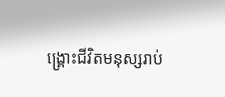ង្គ្រោះជីវិតមនុស្សរាប់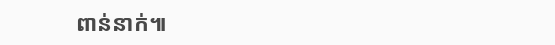ពាន់នាក់៕